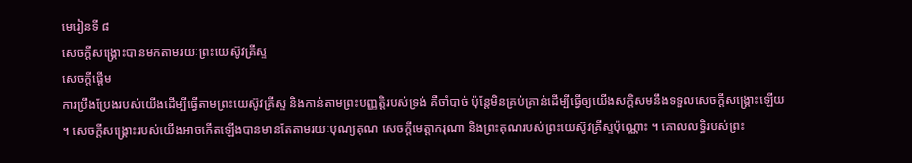មេរៀនទី ៨
សេចក្ដីសង្គ្រោះបានមកតាមរយៈព្រះយេស៊ូវគ្រីស្ទ
សេចក្ដីផ្ដើម
ការប្រឹងប្រែងរបស់យើងដើម្បីធ្វើតាមព្រះយេស៊ូវគ្រីស្ទ និងកាន់តាមព្រះបញ្ញត្តិរបស់ទ្រង់ គឺចាំបាច់ ប៉ុន្តែមិនគ្រប់គ្រាន់ដើម្បីធ្វើឲ្យយើងសក្ដិសមនឹងទទួលសេចក្ដីសង្គ្រោះឡើយ ។ សេចក្ដីសង្គ្រោះរបស់យើងអាចកើតឡើងបានមានតែតាមរយៈបុណ្យគុណ សេចក្ដីមេត្តាករុណា និងព្រះគុណរបស់ព្រះយេស៊ូវគ្រីស្ទប៉ុណ្ណោះ ។ គោលលទ្ធិរបស់ព្រះ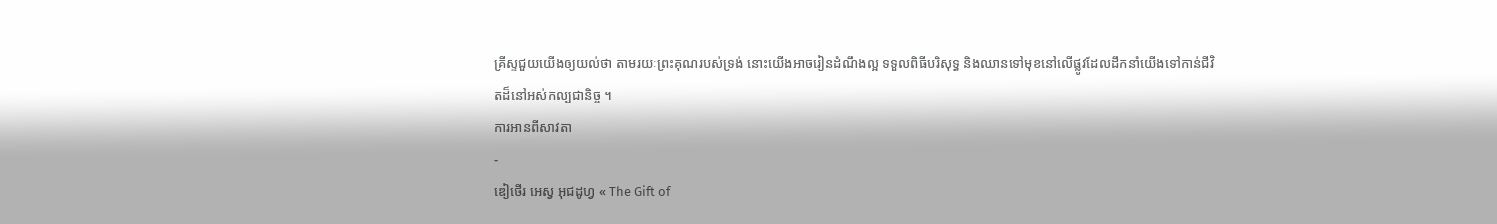គ្រីស្ទជួយយើងឲ្យយល់ថា តាមរយៈព្រះគុណរបស់ទ្រង់ នោះយើងអាចរៀនដំណឹងល្អ ទទួលពិធីបរិសុទ្ធ និងឈានទៅមុខនៅលើផ្លូវដែលដឹកនាំយើងទៅកាន់ជីវិតដ៏នៅអស់កល្បជានិច្ច ។
ការអានពីសាវតា
-
ឌៀថើរ អេស្វ អុជដូហ្វ « The Gift of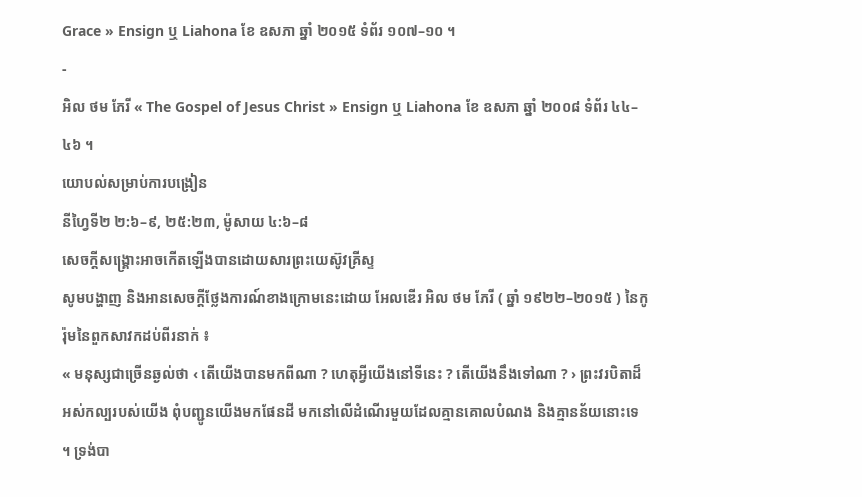Grace » Ensign ឬ Liahona ខែ ឧសភា ឆ្នាំ ២០១៥ ទំព័រ ១០៧–១០ ។
-
អិល ថម ភែរី « The Gospel of Jesus Christ » Ensign ឬ Liahona ខែ ឧសភា ឆ្នាំ ២០០៨ ទំព័រ ៤៤–៤៦ ។
យោបល់សម្រាប់ការបង្រៀន
នីហ្វៃទី២ ២:៦–៩, ២៥:២៣, ម៉ូសាយ ៤:៦–៨
សេចក្ដីសង្គ្រោះអាចកើតឡើងបានដោយសារព្រះយេស៊ូវគ្រីស្ទ
សូមបង្ហាញ និងអានសេចក្ដីថ្លែងការណ៍ខាងក្រោមនេះដោយ អែលឌើរ អិល ថម ភែរី ( ឆ្នាំ ១៩២២–២០១៥ ) នៃកូរ៉ុមនៃពួកសាវកដប់ពីរនាក់ ៖
« មនុស្សជាច្រើនឆ្ងល់ថា ‹ តើយើងបានមកពីណា ? ហេតុអ្វីយើងនៅទីនេះ ? តើយើងនឹងទៅណា ? › ព្រះវរបិតាដ៏អស់កល្បរបស់យើង ពុំបញ្ជូនយើងមកផែនដី មកនៅលើដំណើរមួយដែលគ្មានគោលបំណង និងគ្មានន័យនោះទេ ។ ទ្រង់បា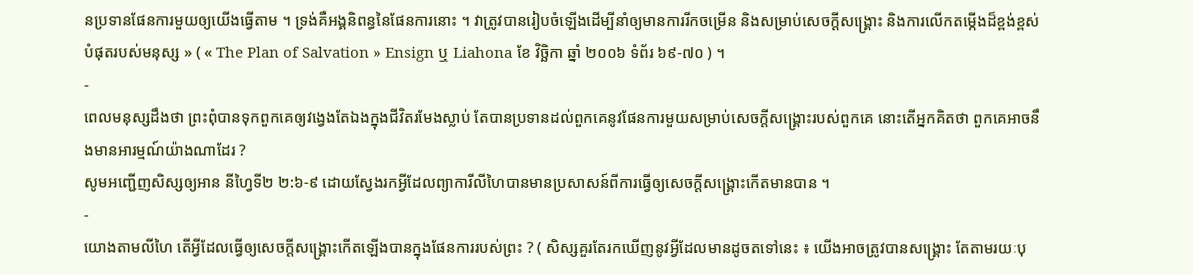នប្រទានផែនការមួយឲ្យយើងធ្វើតាម ។ ទ្រង់គឺអង្គនិពន្ធនៃផែនការនោះ ។ វាត្រូវបានរៀបចំឡើងដើម្បីនាំឲ្យមានការរីកចម្រើន និងសម្រាប់សេចក្ដីសង្គ្រោះ និងការលើកតម្កើងដ៏ខ្ពង់ខ្ពស់បំផុតរបស់មនុស្ស » ( « The Plan of Salvation » Ensign ឬ Liahona ខែ វិច្ឆិកា ឆ្នាំ ២០០៦ ទំព័រ ៦៩-៧០ ) ។
-
ពេលមនុស្សដឹងថា ព្រះពុំបានទុកពួកគេឲ្យវង្វេងតែឯងក្នុងជីវិតរមែងស្លាប់ តែបានប្រទានដល់ពួកគេនូវផែនការមួយសម្រាប់សេចក្ដីសង្គ្រោះរបស់ពួកគេ នោះតើអ្នកគិតថា ពួកគេអាចនឹងមានអារម្មណ៍យ៉ាងណាដែរ ?
សូមអញ្ជើញសិស្សឲ្យអាន នីហ្វៃទី២ ២:៦-៩ ដោយស្វែងរកអ្វីដែលព្យាការីលីហៃបានមានប្រសាសន៍ពីការធ្វើឲ្យសេចក្ដីសង្គ្រោះកើតមានបាន ។
-
យោងតាមលីហៃ តើអ្វីដែលធ្វើឲ្យសេចក្ដីសង្គ្រោះកើតឡើងបានក្នុងផែនការរបស់ព្រះ ? ( សិស្សគួរតែរកឃើញនូវអ្វីដែលមានដូចតទៅនេះ ៖ យើងអាចត្រូវបានសង្គ្រោះ តែតាមរយៈបុ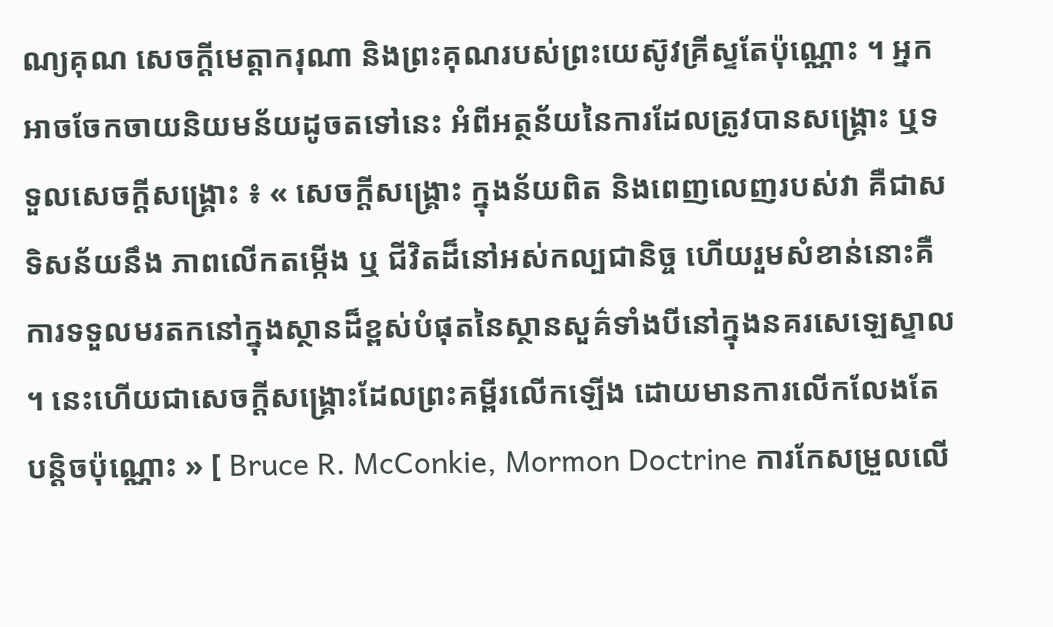ណ្យគុណ សេចក្ដីមេត្តាករុណា និងព្រះគុណរបស់ព្រះយេស៊ូវគ្រីស្ទតែប៉ុណ្ណោះ ។ អ្នកអាចចែកចាយនិយមន័យដូចតទៅនេះ អំពីអត្ថន័យនៃការដែលត្រូវបានសង្គ្រោះ ឬទទួលសេចក្ដីសង្គ្រោះ ៖ « សេចក្ដីសង្គ្រោះ ក្នុងន័យពិត និងពេញលេញរបស់វា គឺជាសទិសន័យនឹង ភាពលើកតម្កើង ឬ ជីវិតដ៏នៅអស់កល្បជានិច្ច ហើយរួមសំខាន់នោះគឺ ការទទួលមរតកនៅក្នុងស្ថានដ៏ខ្ពស់បំផុតនៃស្ថានសួគ៌ទាំងបីនៅក្នុងនគរសេឡេស្ទាល ។ នេះហើយជាសេចក្ដីសង្គ្រោះដែលព្រះគម្ពីរលើកឡើង ដោយមានការលើកលែងតែបន្តិចប៉ុណ្ណោះ » [ Bruce R. McConkie, Mormon Doctrine ការកែសម្រួលលើ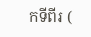កទីពីរ (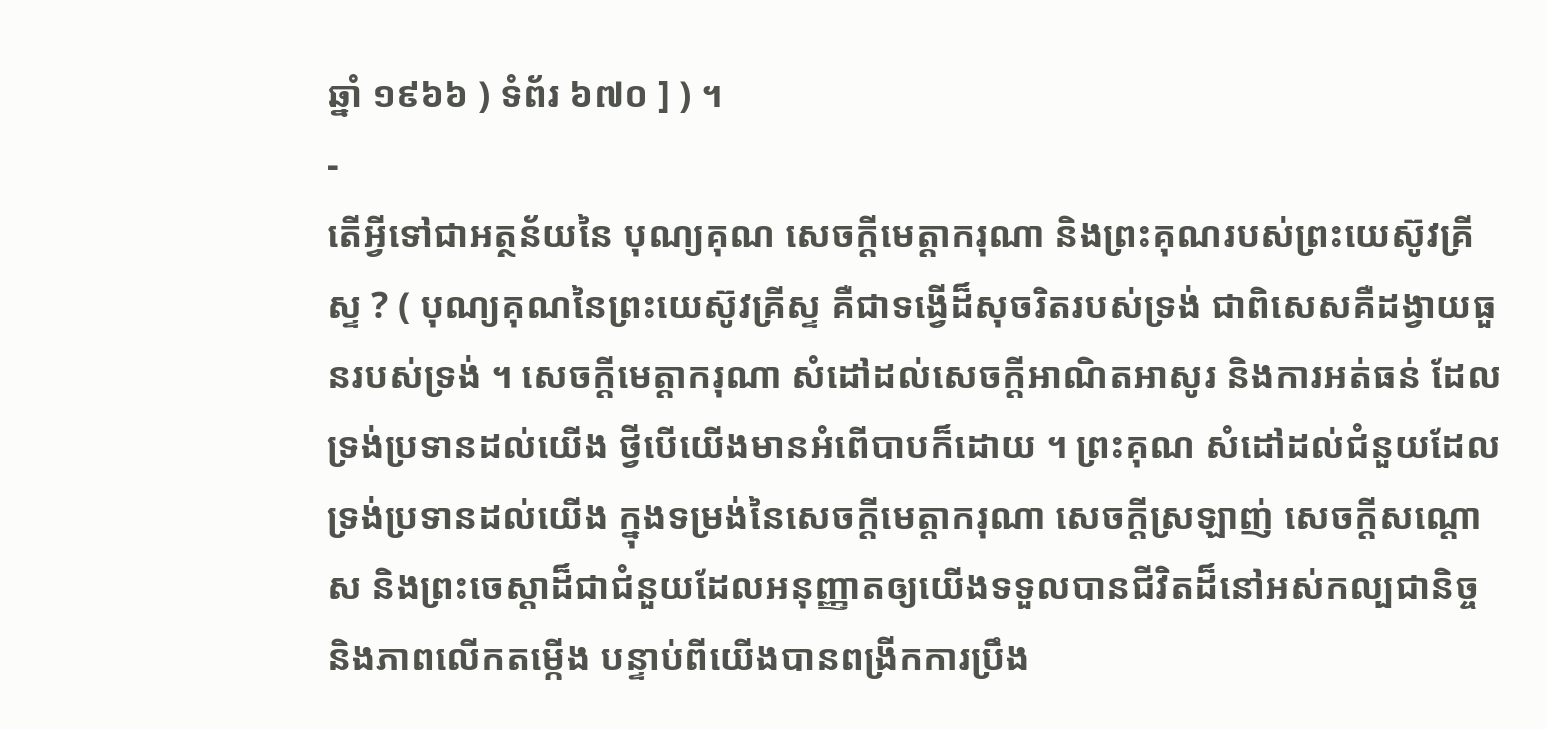ឆ្នាំ ១៩៦៦ ) ទំព័រ ៦៧០ ] ) ។
-
តើអ្វីទៅជាអត្ថន័យនៃ បុណ្យគុណ សេចក្ដីមេត្តាករុណា និងព្រះគុណរបស់ព្រះយេស៊ូវគ្រីស្ទ ? ( បុណ្យគុណនៃព្រះយេស៊ូវគ្រីស្ទ គឺជាទង្វើដ៏សុចរិតរបស់ទ្រង់ ជាពិសេសគឺដង្វាយធួនរបស់ទ្រង់ ។ សេចក្ដីមេត្តាករុណា សំដៅដល់សេចក្ដីអាណិតអាសូរ និងការអត់ធន់ ដែលទ្រង់ប្រទានដល់យើង ថ្វីបើយើងមានអំពើបាបក៏ដោយ ។ ព្រះគុណ សំដៅដល់ជំនួយដែលទ្រង់ប្រទានដល់យើង ក្នុងទម្រង់នៃសេចក្ដីមេត្តាករុណា សេចក្ដីស្រឡាញ់ សេចក្ដីសណ្ដោស និងព្រះចេស្ដាដ៏ជាជំនួយដែលអនុញ្ញាតឲ្យយើងទទួលបានជីវិតដ៏នៅអស់កល្បជានិច្ច និងភាពលើកតម្កើង បន្ទាប់ពីយើងបានពង្រីកការប្រឹង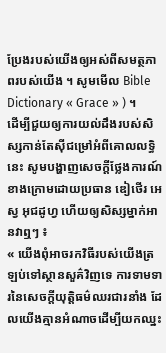ប្រែងរបស់យើងឲ្យអស់ពីសមត្ថភាពរបស់យើង ។ សូមមើល Bible Dictionary « Grace » ) ។
ដើម្បីជួយឲ្យការយល់ដឹងរបស់សិស្សកាន់តែស៊ីជម្រៅអំពីគោលលទ្ធិនេះ សូមបង្ហាញសេចក្ដីថ្លែងការណ៍ខាងក្រោមដោយប្រធាន ឌៀថើរ អេស្វ អុជដូហ្វ ហើយឲ្យសិស្សម្នាក់អានវាឮៗ ៖
« យើងពុំអាចរកវិធីរបស់យើងត្រឡប់ទៅស្ថានសួគ៌វិញទេ ការទាមទារនៃសេចក្ដីយុត្តិធម៌ឈរជារនាំង ដែលយើងគ្មានអំណាចដើម្បីយកឈ្នះ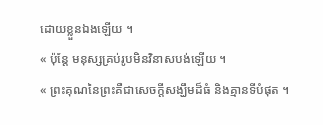ដោយខ្លួនឯងឡើយ ។
« ប៉ុន្តែ មនុស្សគ្រប់រូបមិនវិនាសបង់ឡើយ ។
« ព្រះគុណនៃព្រះគឺជាសេចក្ដីសង្ឃឹមដ៏ធំ និងគ្មានទីបំផុត ។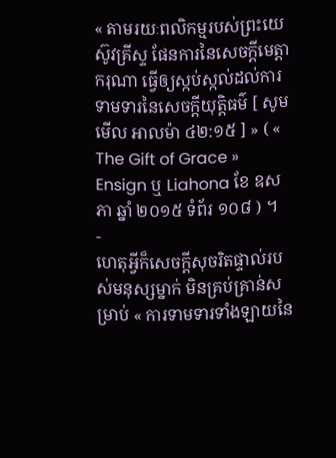« តាមរយៈពលិកម្មរបស់ព្រះយេស៊ូវគ្រីស្ទ ផែនការនៃសេចក្ដីមេត្តាករុណា ធ្វើឲ្យស្កប់ស្កល់ដល់ការទាមទារនៃសេចក្ដីយុត្តិធម៌ [ សូមមើល អាលម៉ា ៤២:១៥ ] » ( « The Gift of Grace » Ensign ឬ Liahona ខែ ឧសភា ឆ្នាំ ២០១៥ ទំព័រ ១០៨ ) ។
-
ហេតុអ្វីក៏សេចក្ដីសុចរិតផ្ទាល់របស់មនុស្សម្នាក់ មិនគ្រប់គ្រាន់សម្រាប់ « ការទាមទារទាំងឡាយនៃ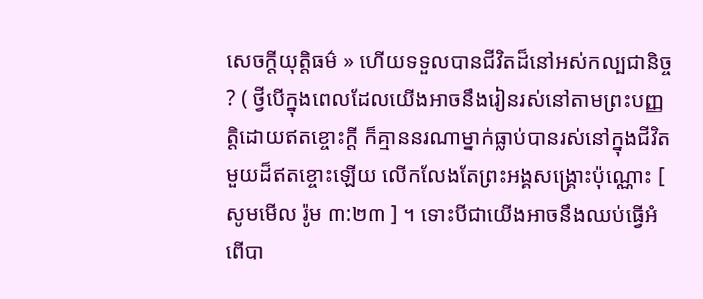សេចក្ដីយុត្តិធម៌ » ហើយទទួលបានជីវិតដ៏នៅអស់កល្បជានិច្ច ? ( ថ្វីបើក្នុងពេលដែលយើងអាចនឹងរៀនរស់នៅតាមព្រះបញ្ញត្តិដោយឥតខ្ចោះក្ដី ក៏គ្មាននរណាម្នាក់ធ្លាប់បានរស់នៅក្នុងជីវិតមួយដ៏ឥតខ្ចោះឡើយ លើកលែងតែព្រះអង្គសង្គ្រោះប៉ុណ្ណោះ [ សូមមើល រ៉ូម ៣:២៣ ] ។ ទោះបីជាយើងអាចនឹងឈប់ធ្វើអំពើបា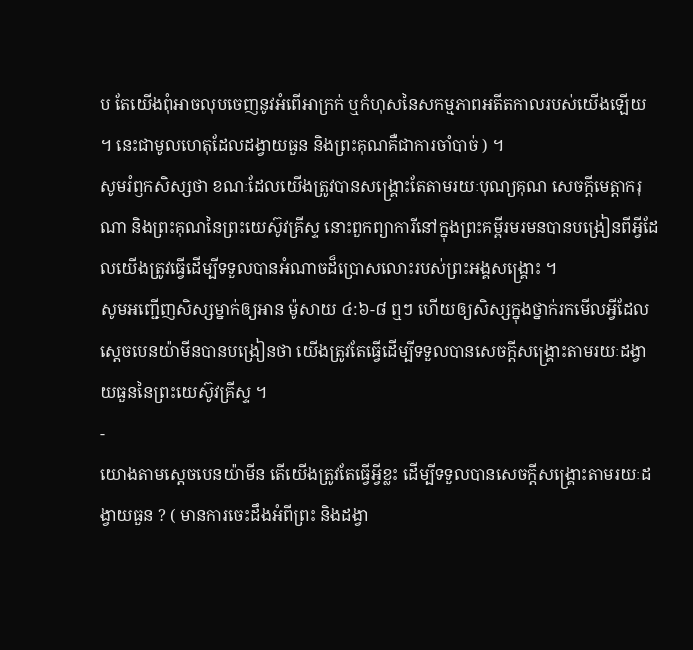ប តែយើងពុំអាចលុបចេញនូវអំពើអាក្រក់ ឬកំហុសនៃសកម្មភាពអតីតកាលរបស់យើងឡើយ ។ នេះជាមូលហេតុដែលដង្វាយធួន និងព្រះគុណគឺជាការចាំបាច់ ) ។
សូមរំឭកសិស្សថា ខណៈដែលយើងត្រូវបានសង្គ្រោះតែតាមរយៈបុណ្យគុណ សេចក្ដីមេត្តាករុណា និងព្រះគុណនៃព្រះយេស៊ូវគ្រីស្ទ នោះពួកព្យាការីនៅក្នុងព្រះគម្ពីរមរមនបានបង្រៀនពីអ្វីដែលយើងត្រូវធ្វើដើម្បីទទួលបានអំណាចដ៏ប្រោសលោះរបស់ព្រះអង្គសង្គ្រោះ ។
សូមអញ្ជើញសិស្សម្នាក់ឲ្យអាន ម៉ូសាយ ៤:៦-៨ ឮៗ ហើយឲ្យសិស្សក្នុងថ្នាក់រកមើលអ្វីដែលស្ដេចបេនយ៉ាមីនបានបង្រៀនថា យើងត្រូវតែធ្វើដើម្បីទទួលបានសេចក្ដីសង្គ្រោះតាមរយៈដង្វាយធួននៃព្រះយេស៊ូវគ្រីស្ទ ។
-
យោងតាមស្ដេចបេនយ៉ាមីន តើយើងត្រូវតែធ្វើអ្វីខ្លះ ដើម្បីទទួលបានសេចក្ដីសង្គ្រោះតាមរយៈដង្វាយធួន ? ( មានការចេះដឹងអំពីព្រះ និងដង្វា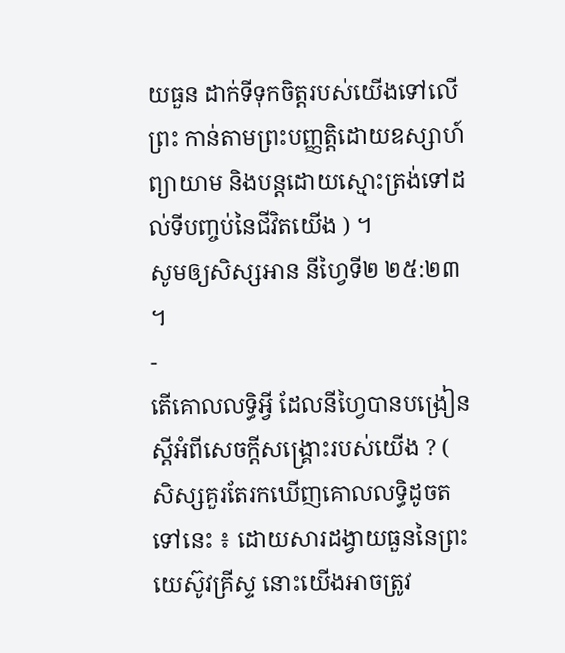យធួន ដាក់ទីទុកចិត្តរបស់យើងទៅលើព្រះ កាន់តាមព្រះបញ្ញត្តិដោយឧស្សាហ៍ព្យាយាម និងបន្តដោយស្មោះត្រង់ទៅដល់ទីបញ្ចប់នៃជីវិតយើង ) ។
សូមឲ្យសិស្សអាន នីហ្វៃទី២ ២៥:២៣ ។
-
តើគោលលទ្ធិអ្វី ដែលនីហ្វៃបានបង្រៀនស្ដីអំពីសេចក្ដីសង្គ្រោះរបស់យើង ? ( សិស្សគួរតែរកឃើញគោលលទ្ធិដូចតទៅនេះ ៖ ដោយសារដង្វាយធួននៃព្រះយេស៊ូវគ្រីស្ទ នោះយើងអាចត្រូវ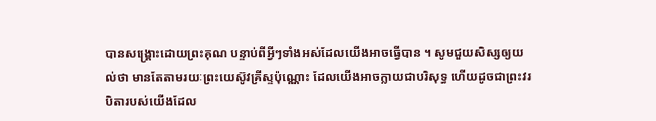បានសង្គ្រោះដោយព្រះគុណ បន្ទាប់ពីអ្វីៗទាំងអស់ដែលយើងអាចធ្វើបាន ។ សូមជួយសិស្សឲ្យយល់ថា មានតែតាមរយៈព្រះយេស៊ូវគ្រីស្ទប៉ុណ្ណោះ ដែលយើងអាចក្លាយជាបរិសុទ្ធ ហើយដូចជាព្រះវរបិតារបស់យើងដែល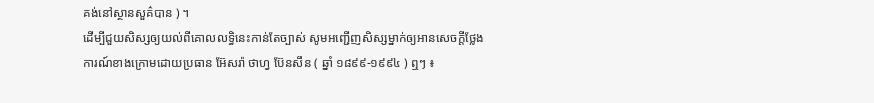គង់នៅស្ថានសួគ៌បាន ) ។
ដើម្បីជួយសិស្សឲ្យយល់ពីគោលលទ្ធិនេះកាន់តែច្បាស់ សូមអញ្ជើញសិស្សម្នាក់ឲ្យអានសេចក្ដីថ្លែងការណ៍ខាងក្រោមដោយប្រធាន អ៊ែសរ៉ា ថាហ្វ ប៊ែនសឹន ( ឆ្នាំ ១៨៩៩-១៩៩៤ ) ឮៗ ៖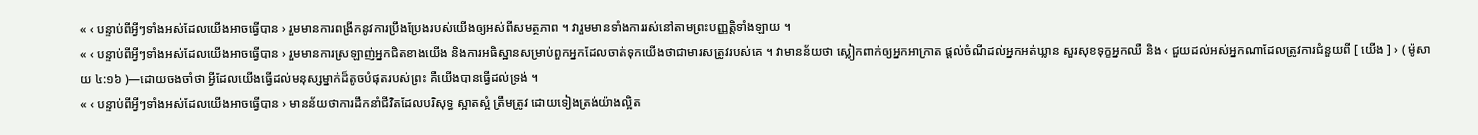« ‹ បន្ទាប់ពីអ្វីៗទាំងអស់ដែលយើងអាចធ្វើបាន › រួមមានការពង្រីកនូវការប្រឹងប្រែងរបស់យើងឲ្យអស់ពីសមត្ថភាព ។ វារួមមានទាំងការរស់នៅតាមព្រះបញ្ញត្តិទាំងឡាយ ។
« ‹ បន្ទាប់ពីអ្វីៗទាំងអស់ដែលយើងអាចធ្វើបាន › រួមមានការស្រឡាញ់អ្នកជិតខាងយើង និងការអធិស្ឋានសម្រាប់ពួកអ្នកដែលចាត់ទុកយើងថាជាមារសត្រូវរបស់គេ ។ វាមានន័យថា ស្លៀកពាក់ឲ្យអ្នកអាក្រាត ផ្ដល់ចំណីដល់អ្នកអត់ឃ្លាន សួរសុខទុក្ខអ្នកឈឺ និង ‹ ជួយដល់អស់អ្នកណាដែលត្រូវការជំនួយពី [ យើង ] › ( ម៉ូសាយ ៤:១៦ )—ដោយចងចាំថា អ្វីដែលយើងធ្វើដល់មនុស្សម្នាក់ដ៏តូចបំផុតរបស់ព្រះ គឺយើងបានធ្វើដល់ទ្រង់ ។
« ‹ បន្ទាប់ពីអ្វីៗទាំងអស់ដែលយើងអាចធ្វើបាន › មានន័យថាការដឹកនាំជីវិតដែលបរិសុទ្ធ ស្អាតស្អំ ត្រឹមត្រូវ ដោយទៀងត្រង់យ៉ាងល្អិត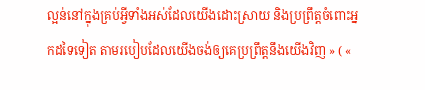ល្អន់នៅក្នុងគ្រប់អ្វីទាំងអស់ដែលយើងដោះស្រាយ និងប្រព្រឹត្តចំពោះអ្នកដទៃទៀត តាមរបៀបដែលយើងចង់ឲ្យគេប្រព្រឹត្តនឹងយើងវិញ » ( «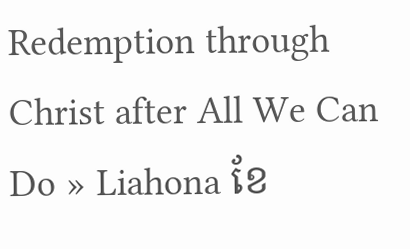Redemption through Christ after All We Can Do » Liahona ខែ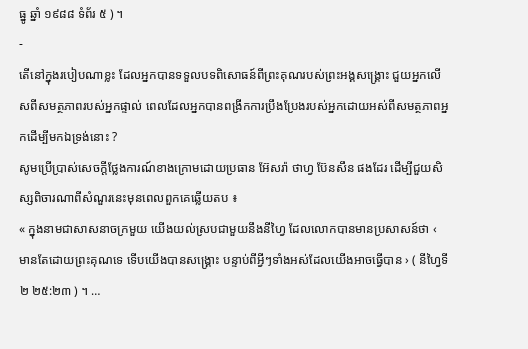ធ្នូ ឆ្នាំ ១៩៨៨ ទំព័រ ៥ ) ។
-
តើនៅក្នុងរបៀបណាខ្លះ ដែលអ្នកបានទទួលបទពិសោធន៍ពីព្រះគុណរបស់ព្រះអង្គសង្គ្រោះ ជួយអ្នកលើសពីសមត្ថភាពរបស់អ្នកផ្ទាល់ ពេលដែលអ្នកបានពង្រីកការប្រឹងប្រែងរបស់អ្នកដោយអស់ពីសមត្ថភាពអ្នកដើម្បីមកឯទ្រង់នោះ ?
សូមប្រើប្រាស់សេចក្ដីថ្លែងការណ៍ខាងក្រោមដោយប្រធាន អ៊ែសរ៉ា ថាហ្វ ប៊ែនសឹន ផងដែរ ដើម្បីជួយសិស្សពិចារណាពីសំណួរនេះមុនពេលពួកគេឆ្លើយតប ៖
« ក្នុងនាមជាសាសនាចក្រមួយ យើងយល់ស្របជាមួយនឹងនីហ្វៃ ដែលលោកបានមានប្រសាសន៍ថា ‹ មានតែដោយព្រះគុណទេ ទើបយើងបានសង្គ្រោះ បន្ទាប់ពីអ្វីៗទាំងអស់ដែលយើងអាចធ្វើបាន › ( នីហ្វៃទី២ ២៥:២៣ ) ។ …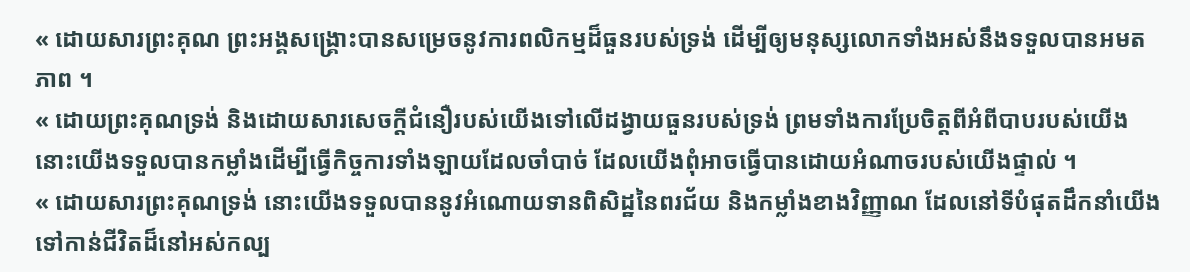« ដោយសារព្រះគុណ ព្រះអង្គសង្គ្រោះបានសម្រេចនូវការពលិកម្មដ៏ធួនរបស់ទ្រង់ ដើម្បីឲ្យមនុស្សលោកទាំងអស់នឹងទទួលបានអមតភាព ។
« ដោយព្រះគុណទ្រង់ និងដោយសារសេចក្ដីជំនឿរបស់យើងទៅលើដង្វាយធួនរបស់ទ្រង់ ព្រមទាំងការប្រែចិត្តពីអំពីបាបរបស់យើង នោះយើងទទួលបានកម្លាំងដើម្បីធ្វើកិច្ចការទាំងឡាយដែលចាំបាច់ ដែលយើងពុំអាចធ្វើបានដោយអំណាចរបស់យើងផ្ទាល់ ។
« ដោយសារព្រះគុណទ្រង់ នោះយើងទទួលបាននូវអំណោយទានពិសិដ្ឋនៃពរជ័យ និងកម្លាំងខាងវិញ្ញាណ ដែលនៅទីបំផុតដឹកនាំយើងទៅកាន់ជីវិតដ៏នៅអស់កល្ប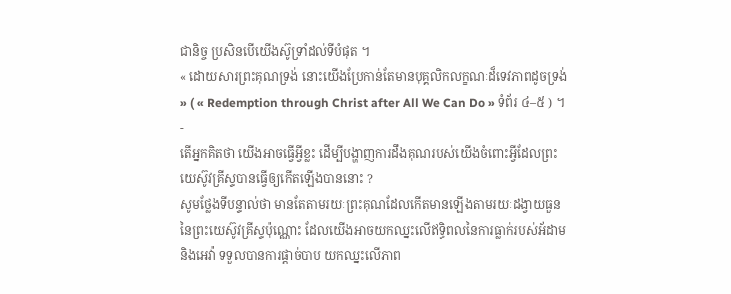ជានិច្ច ប្រសិនបើយើងស៊ូទ្រាំដល់ទីបំផុត ។
« ដោយសារព្រះគុណទ្រង់ នោះយើងប្រែកាន់តែមានបុគ្គលិកលក្ខណៈដ៏ទេវភាពដូចទ្រង់ » ( « Redemption through Christ after All We Can Do » ទំព័រ ៤–៥ ) ។
-
តើអ្នកគិតថា យើងអាចធ្វើអ្វីខ្លះ ដើម្បីបង្ហាញការដឹងគុណរបស់យើងចំពោះអ្វីដែលព្រះយេស៊ូវគ្រីស្ទបានធ្វើឲ្យកើតឡើងបាននោះ ?
សូមថ្លែងទីបន្ទាល់ថា មានតែតាមរយៈព្រះគុណដែលកើតមានឡើងតាមរយៈដង្វាយធួននៃព្រះយេស៊ូវគ្រីស្ទប៉ុណ្ណោះ ដែលយើងអាចយកឈ្នះលើឥទ្ធិពលនៃការធ្លាក់របស់អ័ដាម និងអេវ៉ា ទទួលបានការផ្ដាច់បាប យកឈ្នះលើភាព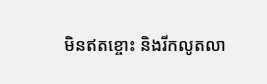មិនឥតខ្ចោះ និងរីកលូតលា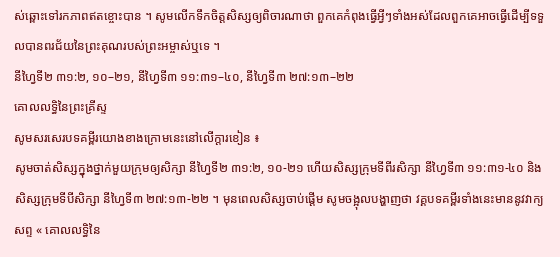ស់ឆ្ពោះទៅរកភាពឥតខ្ចោះបាន ។ សូមលើកទឹកចិត្តសិស្សឲ្យពិចារណាថា ពួកគេកំពុងធ្វើអ្វីៗទាំងអស់ដែលពួកគេអាចធ្វើដើម្បីទទួលបានពរជ័យនៃព្រះគុណរបស់ព្រះអម្ចាស់ឬទេ ។
នីហ្វៃទី២ ៣១:២, ១០–២១, នីហ្វៃទី៣ ១១:៣១–៤០, នីហ្វៃទី៣ ២៧:១៣–២២
គោលលទ្ធិនៃព្រះគ្រីស្ទ
សូមសរសេរបទគម្ពីរយោងខាងក្រោមនេះនៅលើក្ដារខៀន ៖
សូមចាត់សិស្សក្នុងថ្នាក់មួយក្រុមឲ្យសិក្សា នីហ្វៃទី២ ៣១:២, ១០-២១ ហើយសិស្សក្រុមទីពីរសិក្សា នីហ្វៃទី៣ ១១:៣១-៤០ និងសិស្សក្រុមទីបីសិក្សា នីហ្វៃទី៣ ២៧:១៣-២២ ។ មុនពេលសិស្សចាប់ផ្ដើម សូមចង្អុលបង្ហាញថា វគ្គបទគម្ពីរទាំងនេះមាននូវវាក្យសព្ទ « គោលលទ្ធិនៃ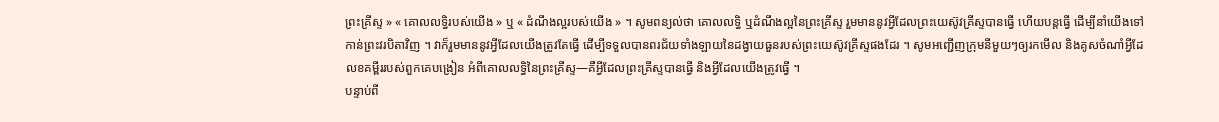ព្រះគ្រីស្ទ » « គោលលទ្ធិរបស់យើង » ឬ « ដំណឹងល្អរបស់យើង » ។ សូមពន្យល់ថា គោលលទ្ធិ ឬដំណឹងល្អនៃព្រះគ្រីស្ទ រួមមាននូវអ្វីដែលព្រះយេស៊ូវគ្រីស្ទបានធ្វើ ហើយបន្តធ្វើ ដើម្បីនាំយើងទៅកាន់ព្រះវរបិតាវិញ ។ វាក៏រួមមាននូវអ្វីដែលយើងត្រូវតែធ្វើ ដើម្បីទទួលបានពរជ័យទាំងឡាយនៃដង្វាយធួនរបស់ព្រះយេស៊ូវគ្រីស្ទផងដែរ ។ សូមអញ្ជើញក្រុមនីមួយៗឲ្យរកមើល និងគូសចំណាំអ្វីដែលខគម្ពីររបស់ពួកគេបង្រៀន អំពីគោលលទ្ធិនៃព្រះគ្រីស្ទ—គឺអ្វីដែលព្រះគ្រីស្ទបានធ្វើ និងអ្វីដែលយើងត្រូវធ្វើ ។
បន្ទាប់ពី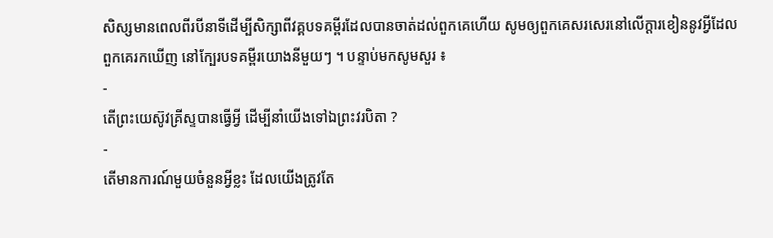សិស្សមានពេលពីរបីនាទីដើម្បីសិក្សាពីវគ្គបទគម្ពីរដែលបានចាត់ដល់ពួកគេហើយ សូមឲ្យពួកគេសរសេរនៅលើក្ដារខៀននូវអ្វីដែលពួកគេរកឃើញ នៅក្បែរបទគម្ពីរយោងនីមួយៗ ។ បន្ទាប់មកសូមសួរ ៖
-
តើព្រះយេស៊ូវគ្រីស្ទបានធ្វើអ្វី ដើម្បីនាំយើងទៅឯព្រះវរបិតា ?
-
តើមានការណ៍មួយចំនួនអ្វីខ្លះ ដែលយើងត្រូវតែ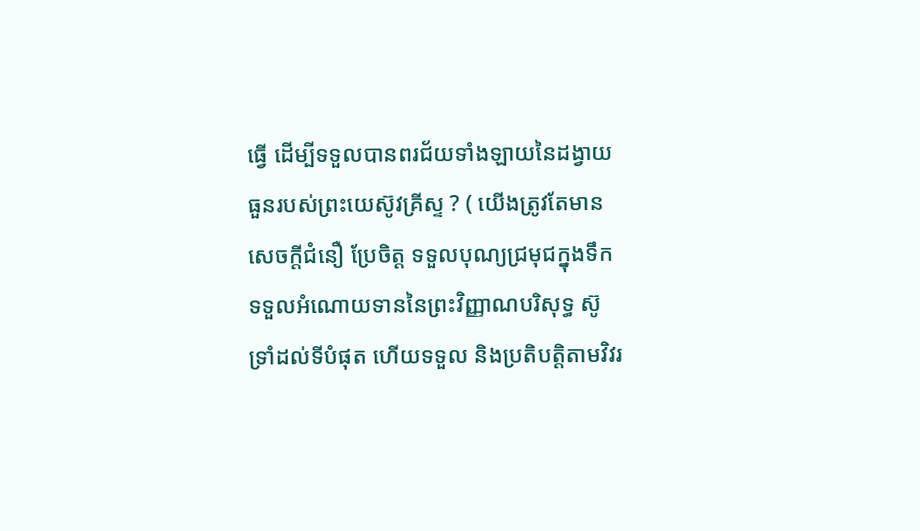ធ្វើ ដើម្បីទទួលបានពរជ័យទាំងឡាយនៃដង្វាយធួនរបស់ព្រះយេស៊ូវគ្រីស្ទ ? ( យើងត្រូវតែមានសេចក្ដីជំនឿ ប្រែចិត្ត ទទួលបុណ្យជ្រមុជក្នុងទឹក ទទួលអំណោយទាននៃព្រះវិញ្ញាណបរិសុទ្ធ ស៊ូទ្រាំដល់ទីបំផុត ហើយទទួល និងប្រតិបត្តិតាមវិវរ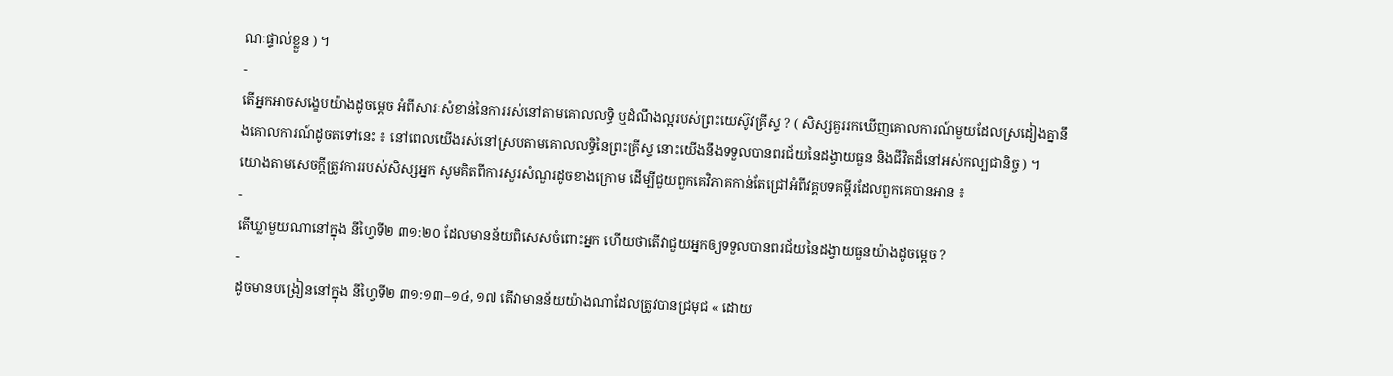ណៈផ្ទាល់ខ្លួន ) ។
-
តើអ្នកអាចសង្ខេបយ៉ាងដូចម្ដេច អំពីសារៈសំខាន់នៃការរស់នៅតាមគោលលទ្ធិ ឬដំណឹងល្អរបស់ព្រះយេស៊ូវគ្រីស្ទ ? ( សិស្សគួររកឃើញគោលការណ៍មួយដែលស្រដៀងគ្នានឹងគោលការណ៍ដូចតទៅនេះ ៖ នៅពេលយើងរស់នៅស្របតាមគោលលទ្ធិនៃព្រះគ្រីស្ទ នោះយើងនឹងទទួលបានពរជ័យនៃដង្វាយធួន និងជីវិតដ៏នៅអស់កល្បជានិច្ច ) ។
យោងតាមសេចក្ដីត្រូវការរបស់សិស្សអ្នក សូមគិតពីការសួរសំណួរដូចខាងក្រោម ដើម្បីជួយពួកគេវិភាគកាន់តែជ្រៅអំពីវគ្គបទគម្ពីរដែលពួកគេបានអាន ៖
-
តើឃ្លាមួយណានៅក្នុង នីហ្វៃទី២ ៣១:២០ ដែលមានន័យពិសេសចំពោះអ្នក ហើយថាតើវាជួយអ្នកឲ្យទទួលបានពរជ័យនៃដង្វាយធួនយ៉ាងដូចម្ដេច ?
-
ដូចមានបង្រៀននៅក្នុង នីហ្វៃទី២ ៣១:១៣–១៤, ១៧ តើវាមានន័យយ៉ាងណាដែលត្រូវបានជ្រមុជ « ដោយ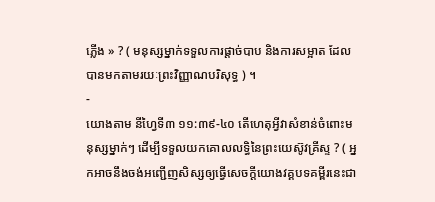ភ្លើង » ? ( មនុស្សម្នាក់ទទួលការផ្ដាច់បាប និងការសម្អាត ដែលបានមកតាមរយៈព្រះវិញ្ញាណបរិសុទ្ធ ) ។
-
យោងតាម នីហ្វៃទី៣ ១១:៣៩-៤០ តើហេតុអ្វីវាសំខាន់ចំពោះមនុស្សម្នាក់ៗ ដើម្បីទទួលយកគោលលទ្ធិនៃព្រះយេស៊ូវគ្រីស្ទ ? ( អ្នកអាចនឹងចង់អញ្ជើញសិស្សឲ្យធ្វើសេចក្ដីយោងវគ្គបទគម្ពីរនេះជា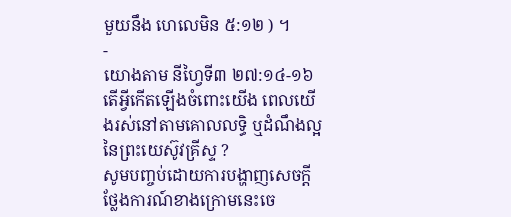មួយនឹង ហេលេមិន ៥:១២ ) ។
-
យោងតាម នីហ្វៃទី៣ ២៧:១៤-១៦ តើអ្វីកើតឡើងចំពោះយើង ពេលយើងរស់នៅតាមគោលលទ្ធិ ឬដំណឹងល្អនៃព្រះយេស៊ូវគ្រីស្ទ ?
សូមបញ្ចប់ដោយការបង្ហាញសេចក្ដីថ្លែងការណ៍ខាងក្រោមនេះចេ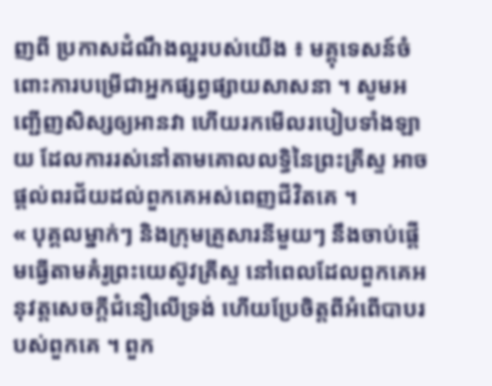ញពី ប្រកាសដំណឹងល្អរបស់យើង ៖ មគ្គុទេសន៍ចំពោះការបម្រើជាអ្នកផ្សព្វផ្សាយសាសនា ។ សូមអញ្ជើញសិស្សឲ្យអានវា ហើយរកមើលរបៀបទាំងឡាយ ដែលការរស់នៅតាមគោលលទ្ធិនៃព្រះគ្រីស្ទ អាចផ្ដល់ពរជ័យដល់ពួកគេអស់ពេញជីវិតគេ ។
« បុគ្គលម្នាក់ៗ និងក្រុមគ្រួសារនីមួយៗ នឹងចាប់ផ្តើមធ្វើតាមគំរូព្រះយេស៊ូវគ្រីស្ទ នៅពេលដែលពួកគេអនុវត្តសេចក្តីជំនឿលើទ្រង់ ហើយប្រែចិត្តពីអំពើបាបរបស់ពួកគេ ។ ពួក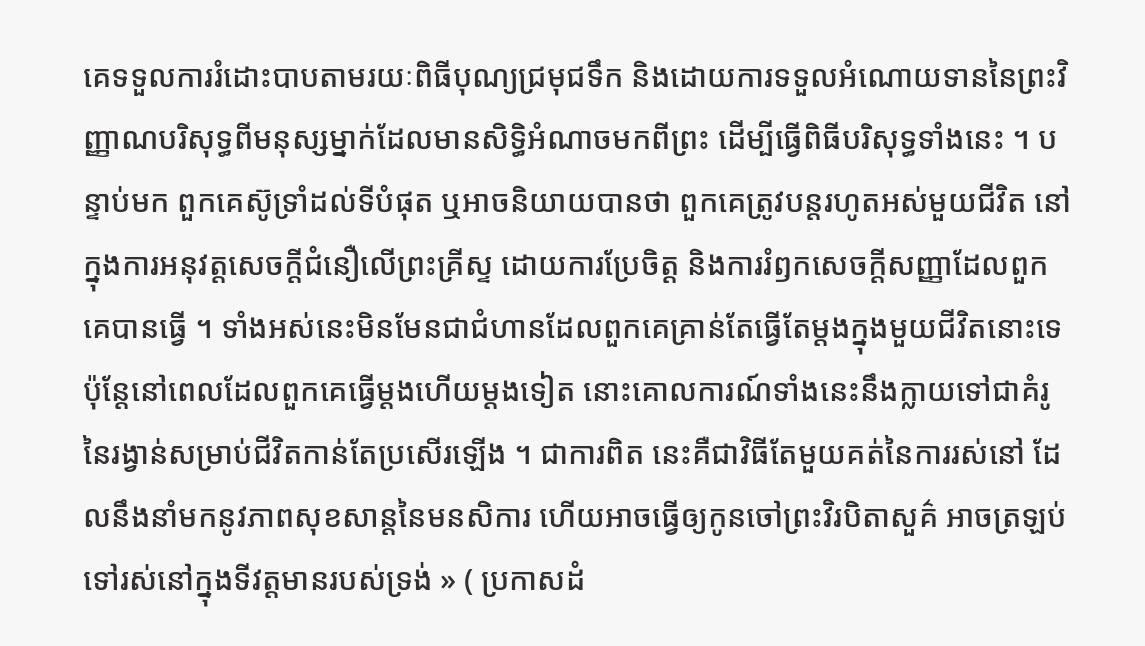គេទទួលការរំដោះបាបតាមរយៈពិធីបុណ្យជ្រមុជទឹក និងដោយការទទួលអំណោយទាននៃព្រះវិញ្ញាណបរិសុទ្ធពីមនុស្សម្នាក់ដែលមានសិទ្ធិអំណាចមកពីព្រះ ដើម្បីធ្វើពិធីបរិសុទ្ធទាំងនេះ ។ បន្ទាប់មក ពួកគេស៊ូទ្រាំដល់ទីបំផុត ឬអាចនិយាយបានថា ពួកគេត្រូវបន្តរហូតអស់មួយជីវិត នៅក្នុងការអនុវត្តសេចក្តីជំនឿលើព្រះគ្រីស្ទ ដោយការប្រែចិត្ត និងការរំឭកសេចក្តីសញ្ញាដែលពួកគេបានធ្វើ ។ ទាំងអស់នេះមិនមែនជាជំហានដែលពួកគេគ្រាន់តែធ្វើតែម្តងក្នុងមួយជីវិតនោះទេ ប៉ុន្តែនៅពេលដែលពួកគេធ្វើម្តងហើយម្តងទៀត នោះគោលការណ៍ទាំងនេះនឹងក្លាយទៅជាគំរូនៃរង្វាន់សម្រាប់ជីវិតកាន់តែប្រសើរឡើង ។ ជាការពិត នេះគឺជាវិធីតែមួយគត់នៃការរស់នៅ ដែលនឹងនាំមកនូវភាពសុខសាន្តនៃមនសិការ ហើយអាចធ្វើឲ្យកូនចៅព្រះវិរបិតាសួគ៌ អាចត្រឡប់ទៅរស់នៅក្នុងទីវត្តមានរបស់ទ្រង់ » ( ប្រកាសដំ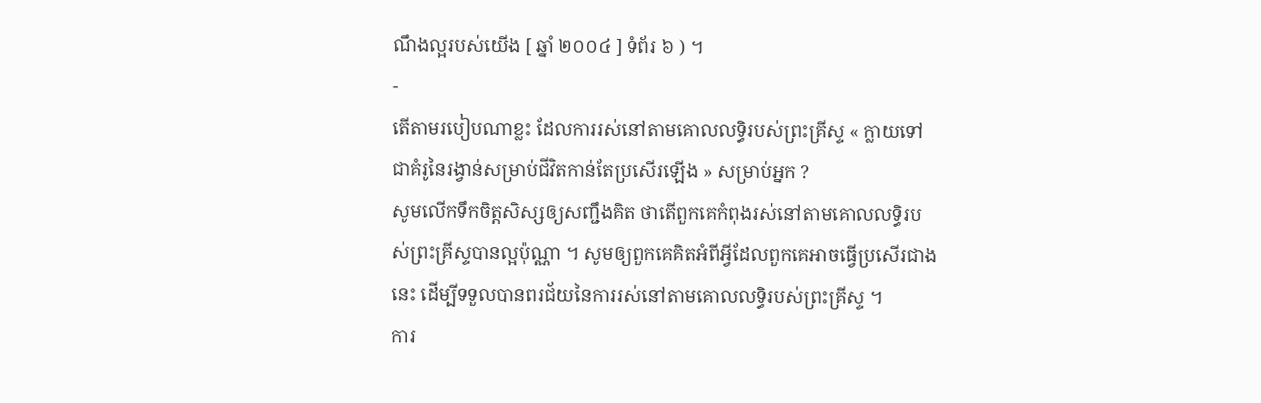ណឹងល្អរបស់យើង [ ឆ្នាំ ២០០៤ ] ទំព័រ ៦ ) ។
-
តើតាមរបៀបណាខ្លះ ដែលការរស់នៅតាមគោលលទ្ធិរបស់ព្រះគ្រីស្ទ « ក្លាយទៅជាគំរូនៃរង្វាន់សម្រាប់ជីវិតកាន់តែប្រសើរឡើង » សម្រាប់អ្នក ?
សូមលើកទឹកចិត្តសិស្សឲ្យសញ្ជឹងគិត ថាតើពួកគេកំពុងរស់នៅតាមគោលលទ្ធិរបស់ព្រះគ្រីស្ទបានល្អប៉ុណ្ណា ។ សូមឲ្យពួកគេគិតអំពីអ្វីដែលពួកគេអាចធ្វើប្រសើរជាងនេះ ដើម្បីទទួលបានពរជ័យនៃការរស់នៅតាមគោលលទ្ធិរបស់ព្រះគ្រីស្ទ ។
ការ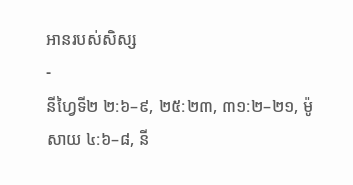អានរបស់សិស្ស
-
នីហ្វៃទី២ ២:៦–៩, ២៥:២៣, ៣១:២–២១, ម៉ូសាយ ៤:៦–៨, នី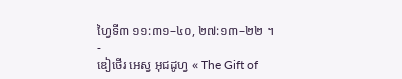ហ្វៃទី៣ ១១:៣១–៤០, ២៧:១៣–២២ ។
-
ឌៀថើរ អេស្វ អុជដូហ្វ « The Gift of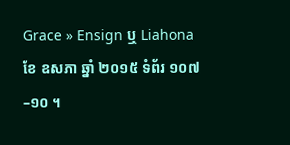Grace » Ensign ឬ Liahona ខែ ឧសភា ឆ្នាំ ២០១៥ ទំព័រ ១០៧–១០ ។